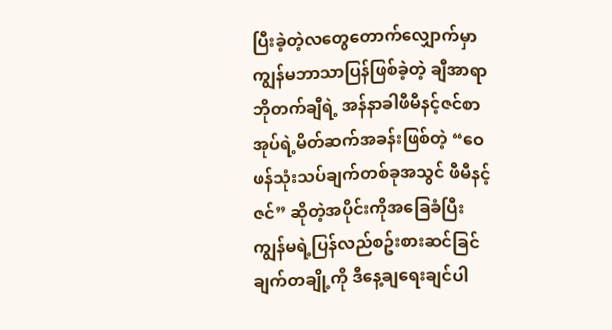ပြီးခဲ့တဲ့လတွေတောက်လျှောက်မှာ ကျွန်မဘာသာပြန်ဖြစ်ခဲ့တဲ့ ချီအာရာဘိုတက်ချီရဲ့ အန်နာခါဖီမီနင့်ဇင်စာအုပ်ရဲ့မိတ်ဆက်အခန်းဖြစ်တဲ့ “ဝေဖန်သုံးသပ်ချက်တစ်ခုအသွင် ဖီမီနင့်ဇင်” ဆိုတဲ့အပိုင်းကိုအခြေခံပြီး ကျွန်မရဲ့ပြန်လည်စဥ်းစားဆင်ခြင်ချက်တချို့ကို ဒီနေ့ချရေးချင်ပါ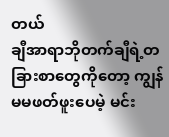တယ်
ချီအာရာဘိုတက်ချီရဲ့တခြားစာတွေကိုတော့ ကျွန်မမဖတ်ဖူးပေမဲ့ မင်း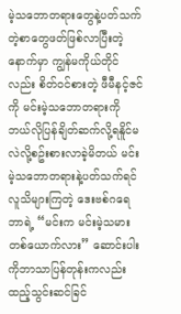မဲ့သဘောတရားတွေနဲ့ပတ်သက်တဲ့စာတွေဖတ်ဖြစ်လာပြီးတဲ့နောက်မှာ ကျွန်မကိုယ်တိုင်လည်း စိတ်ဝင်စားတဲ့ ဖီမီနင့်ဇင်ကို မင်းမဲ့သဘောတရားကို ဘယ်လိုပြန်ချိတ်ဆက်လို့ရနိူင်မလဲလို့စဥ်းစားလာခဲ့မိတယ် မင်းမဲ့သဘောတရားနဲ့ပတ်သက်ရင် လူသိများကြတဲ့ ဒေးဗစ်ဂရေဘာရဲ့ “မင်းက မင်းမဲ့သမားတစ်ယောက်လား” ဆောင်းပါးကိုဘာသာပြန်တုန်းကလည်း ထည့်သွင်းဆင်ခြင်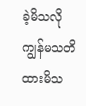ခဲ့မိသလို ကျွန်မသတိထားမိသ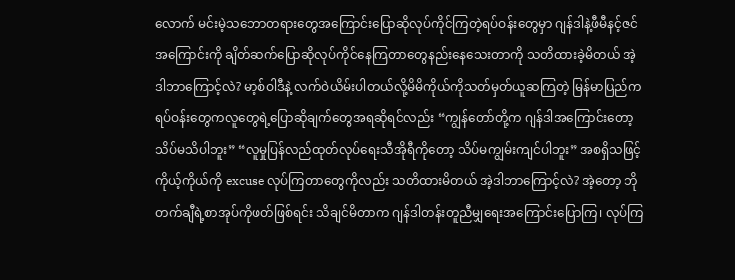လောက် မင်းမဲ့သဘောတရားတွေအကြောင်းပြောဆိုလုပ်ကိုင်ကြတဲ့ရပ်ဝန်းတွေမှာ ဂျန်ဒါနဲ့ဖီမီနင့်ဇင်အကြောင်းကို ချိတ်ဆက်ပြောဆိုလုပ်ကိုင်နေကြတာတွေနည်းနေသေးတာကို သတိထားခဲ့မိတယ် အဲ့ဒါဘာကြောင့်လဲ? မာ့စ်ဝါဒီနဲ့ လက်ဝဲယိမ်းပါတယ်လို့မိမိကိုယ်ကိုသတ်မှတ်ယူဆကြတဲ့ မြန်မာပြည်ကရပ်ဝန်းတွေကလူတွေရဲ့ပြောဆိုချက်တွေအရဆိုရင်လည်း “ကျွန်တော်တို့က ဂျန်ဒါအကြောင်းတော့ သိပ်မသိပါဘူး” “လူမှုပြန်လည်ထုတ်လုပ်ရေးသီအိုရီကိုတော့ သိပ်မကျွမ်းကျင်ပါဘူး” အစရှိသဖြင့်ကိုယ့်ကိုယ်ကို excuse လုပ်ကြတာတွေကိုလည်း သတိထားမိတယ် အဲ့ဒါဘာကြောင့်လဲ? အဲ့တော့ ဘိုတက်ချီရဲ့စာအုပ်ကိုဖတ်ဖြစ်ရင်း သိချင်မိတာက ဂျန်ဒါတန်းတူညီမျှရေးအကြောင်းပြောကြ၊ လုပ်ကြ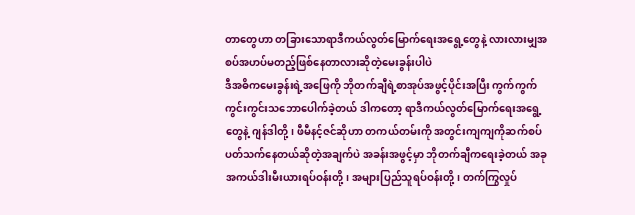တာတွေဟာ တခြားသောရာဒီကယ်လွတ်မြောက်ရေးအရွေ့တွေနဲ့ လားလားမျှအစပ်အဟပ်မတည့်ဖြစ်နေတာလားဆိုတဲ့မေးခွန်းပါပဲ
ဒီအဓိကမေးခွန်းရဲ့အဖြေကို ဘိုတက်ချီရဲ့စာအုပ်အဖွင့်ပိုင်းအပြီး ကွက်ကွက်ကွင်းကွင်းသဘောပေါက်ခဲ့တယ် ဒါကတော့ ရာဒီကယ်လွတ်မြောက်ရေးအရွေ့တွေနဲ့ ဂျန်ဒါတို့၊ ဖီမီနင့်ဇင်ဆိုဟာ တကယ်တမ်းကို အတွင်းကျကျကိုဆက်စပ်ပတ်သက်နေတယ်ဆိုတဲ့အချက်ပဲ အခန်းအဖွင့်မှာ ဘိုတက်ချီကရေးခဲ့တယ် အခုအကယ်ဒါးမီးယားရပ်ဝန်းတို့၊ အများပြည်သူရပ်ဝန်းတို့၊ တက်ကြွလှုပ်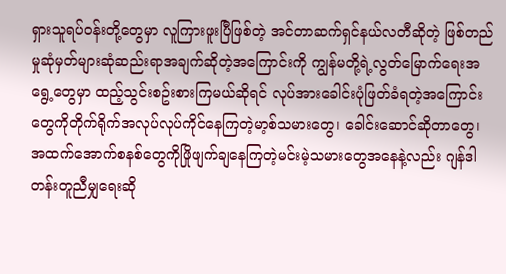ရှားသူရပ်ဝန်းတို့တွေမှာ လူကြားဖူးပြီဖြစ်တဲ့ အင်တာဆက်ရှင်နယ်လတီဆိုတဲ့ ဖြစ်တည်မှုဆုံမှတ်များဆုံဆည်းရာအချက်ဆိုတဲ့အကြောင်းကို ကျွန်မတို့ရဲ့လွတ်မြောက်ရေးအရွေ့တွေမှာ ထည့်သွင်းစဥ်းစားကြမယ်ဆိုရင် လုပ်အားခေါင်းပုံဖြတ်ခံရတဲ့အကြောင်းတွေကိုတိုက်ရိုက်အလုပ်လုပ်ကိုင်နေကြတဲ့မာ့စ်သမားတွေ၊ ခေါင်းဆောင်ဆိုတာတွေ၊ အထက်အောက်စနစ်တွေကိုဖြိုဖျက်ချနေကြတဲ့မင်းမဲ့သမားတွေအနေနဲ့လည်း ဂျန်ဒါတန်းတူညီမျှရေးဆို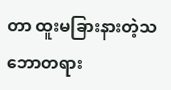တာ ထူးမခြားနားတဲ့သဘောတရား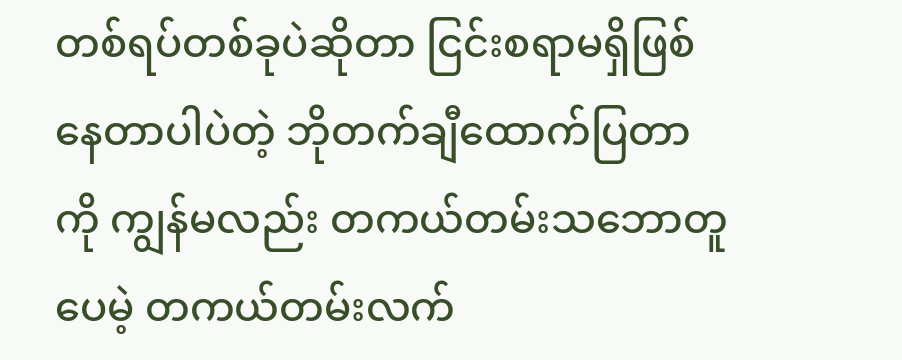တစ်ရပ်တစ်ခုပဲဆိုတာ ငြင်းစရာမရှိဖြစ်နေတာပါပဲတဲ့ ဘိုတက်ချီထောက်ပြတာကို ကျွန်မလည်း တကယ်တမ်းသဘောတူပေမဲ့ တကယ်တမ်းလက်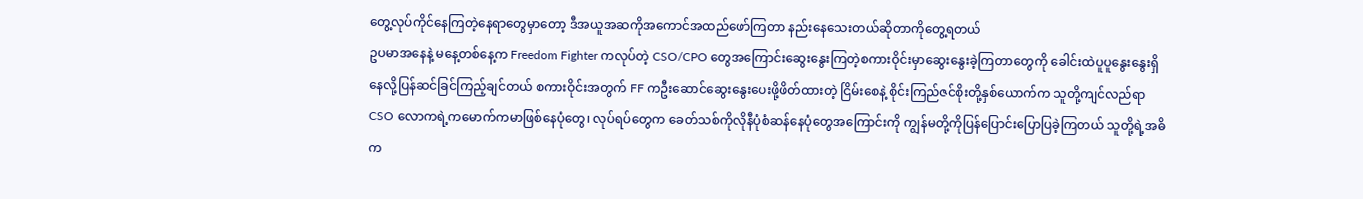တွေ့လုပ်ကိုင်နေကြတဲ့နေရာတွေမှာတော့ ဒီအယူအဆကိုအကောင်အထည်ဖော်ကြတာ နည်းနေသေးတယ်ဆိုတာကိုတွေ့ရတယ်
ဥပမာအနေနဲ့ မနေ့တစ်နေ့က Freedom Fighter ကလုပ်တဲ့ CSO/CPO တွေအကြောင်းဆွေးနွေးကြတဲ့စကားဝိုင်းမှာဆွေးနွေးခဲ့ကြတာတွေကို ခေါင်းထဲပူပူနွေးနွေးရှိနေလို့ပြန်ဆင်ခြင်ကြည့်ချင်တယ် စကားဝိုင်းအတွက် FF ကဦးဆောင်ဆွေးနွေးပေးဖို့ဖိတ်ထားတဲ့ ငြိမ်းစေနဲ့ စိုင်းကြည်ဇင်စိုးတို့နှစ်ယောက်က သူတို့ကျင်လည်ရာ CSO လောကရဲ့ကမောက်ကမာဖြစ်နေပုံတွေ၊ လုပ်ရပ်တွေက ခေတ်သစ်ကိုလိုနီပုံစံဆန်နေပုံတွေအကြောင်းကို ကျွန်မတို့ကိုပြန်ပြောင်းပြောပြခဲ့ကြတယ် သူတို့ရဲ့အဓိက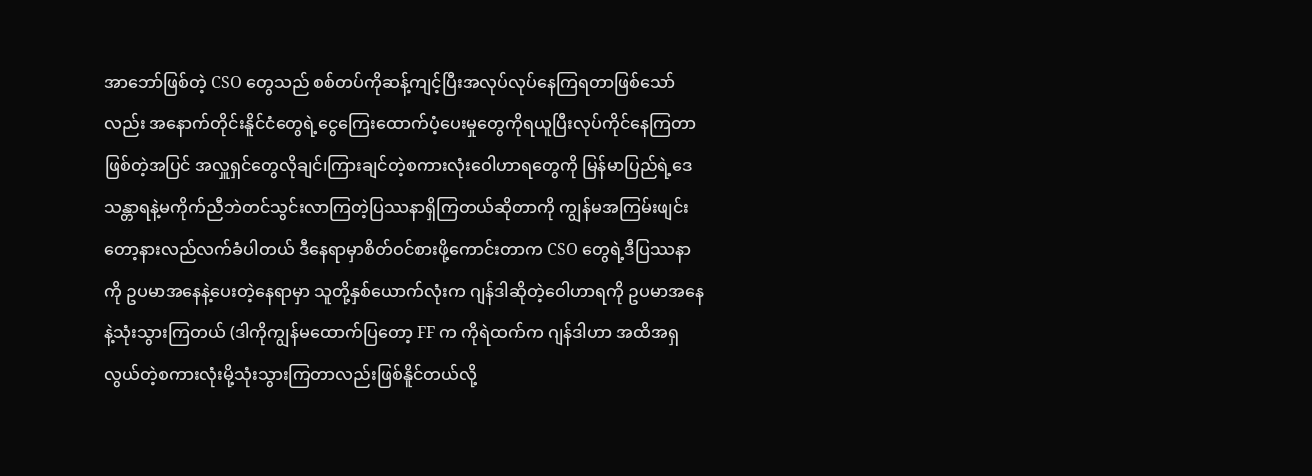အာဘော်ဖြစ်တဲ့ CSO တွေသည် စစ်တပ်ကိုဆန့်ကျင့်ပြီးအလုပ်လုပ်နေကြရတာဖြစ်သော်လည်း အနောက်တိုင်းနိူင်ငံတွေရဲ့ငွေကြေးထောက်ပံ့ပေးမှုတွေကိုရယူပြီးလုပ်ကိုင်နေကြတာဖြစ်တဲ့အပြင် အလှူရှင်တွေလိုချင်၊ကြားချင်တဲ့စကားလုံးဝေါဟာရတွေကို မြန်မာပြည်ရဲ့ဒေသန္တာရနဲ့မကိုက်ညီဘဲတင်သွင်းလာကြတဲ့ပြဿနာရှိကြတယ်ဆိုတာကို ကျွန်မအကြမ်းဖျင်းတော့နားလည်လက်ခံပါတယ် ဒီနေရာမှာစိတ်ဝင်စားဖို့ကောင်းတာက CSO တွေရဲ့ဒီပြဿနာကို ဥပမာအနေနဲ့ပေးတဲ့နေရာမှာ သူတို့နှစ်ယောက်လုံးက ဂျန်ဒါဆိုတဲ့ဝေါဟာရကို ဥပမာအနေနဲ့သုံးသွားကြတယ် (ဒါကိုကျွန်မထောက်ပြတော့ FF က ကိုရဲထက်က ဂျန်ဒါဟာ အထိအရှလွယ်တဲ့စကားလုံးမို့သုံးသွားကြတာလည်းဖြစ်နိူင်တယ်လို့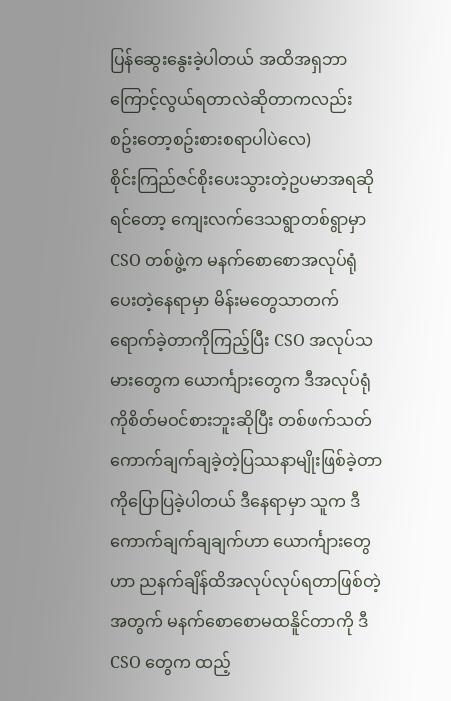ပြန်ဆွေးနွေးခဲ့ပါတယ် အထိအရှဘာကြောင့်လွယ်ရတာလဲဆိုတာကလည်း စဥ်းတော့စဥ်းစားစရာပါပဲလေ)
စိုင်းကြည်ဇင်စိုးပေးသွားတဲ့ဥပမာအရဆိုရင်တော့ ကျေးလက်ဒေသရွာတစ်ရွာမှာ CSO တစ်ဖွဲ့က မနက်စောစောအလုပ်ရုံပေးတဲ့နေရာမှာ မိန်းမတွေသာတက်ရောက်ခဲ့တာကိုကြည့်ပြီး CSO အလုပ်သမားတွေက ယောင်္ကျားတွေက ဒီအလုပ်ရုံကိုစိတ်မဝင်စားဘူးဆိုပြီး တစ်ဖက်သတ်ကောက်ချက်ချခဲ့တဲ့ပြဿနာမျိုးဖြစ်ခဲ့တာကိုပြောပြခဲ့ပါတယ် ဒီနေရာမှာ သူက ဒီကောက်ချက်ချချက်ဟာ ယောင်္ကျားတွေဟာ ညနက်ချိန်ထိအလုပ်လုပ်ရတာဖြစ်တဲ့အတွက် မနက်စောစောမထနိူင်တာကို ဒီ CSO တွေက ထည့်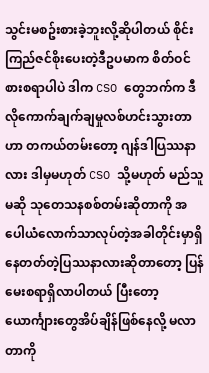သွင်းမစဥ်းစားခဲ့ဘူးလို့ဆိုပါတယ် စိုင်းကြည်ဇင်စိုးပေးတဲ့ဒီဥပမာက စိတ်ဝင်စားစရာပါပဲ ဒါက CSO တွေဘက်က ဒီလိုကောက်ချက်ချမှုလစ်ဟင်းသွားတာဟာ တကယ်တမ်းတော့ ဂျန်ဒါပြဿနာလား ဒါမှမဟုတ် CSO သို့မဟုတ် မည်သူမဆို သုတေသနစစ်တမ်းဆိုတာကို အပေါယံလောက်သာလုပ်တဲ့အခါတိုင်းမှာရှိနေတတ်တဲ့ပြဿနာလားဆိုတာတော့ ပြန်မေးစရာရှိလာပါတယ် ပြီးတော့ ယောင်္ကျားတွေအိပ်ချိန်ဖြစ်နေလို့ မလာတာကို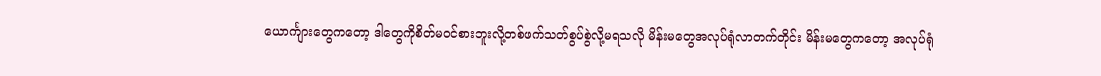ယောင်္ကျားတွေကတော့ ဒါတွေကိုစိတ်မဝင်စားဘူးလို့တစ်ဖက်သတ်စွပ်စွဲလို့မရသလို မိန်းမတွေအလုပ်ရုံလာတက်တိုင်း မိန်းမတွေကတော့ အလုပ်ရုံ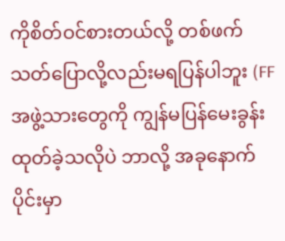ကိုစိတ်ဝင်စားတယ်လို့ တစ်ဖက်သတ်ပြောလို့လည်းမရပြန်ပါဘူး (FF အဖွဲ့သားတွေကို ကျွန်မပြန်မေးခွန်းထုတ်ခဲ့သလိုပဲ ဘာလို့ အခုနောက်ပိုင်းမှာ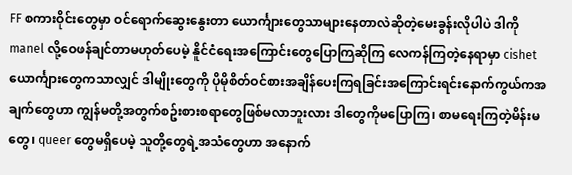FF စကားဝိုင်းတွေမှာ ဝင်ရောက်ဆွေးနွေးတာ ယောင်္ကျားတွေသာများနေတာလဲဆိုတဲ့မေးခွန်းလိုပါပဲ ဒါကို manel လို့ဝေဖန်ချင်တာမဟုတ်ပေမဲ့ နိူင်ငံရေးအကြောင်းတွေပြောကြဆိုကြ လေကန်ကြတဲ့နေရာမှာ cishet ယောင်္ကျားတွေကသာလျှင် ဒါမျိုးတွေကို ပိုမိုစိတ်ဝင်စားအချိန်ပေးကြရခြင်းအကြောင်းရင်းနောက်ကွယ်ကအချက်တွေဟာ ကျွန်မတို့အတွက်စဥ်းစားစရာတွေဖြစ်မလာဘူးလား ဒါတွေကိုမပြောကြ၊ စာမရေးကြတဲ့မိန်းမတွေ၊ queer တွေမရှိပေမဲ့ သူတို့တွေရဲ့အသံတွေဟာ အနောက်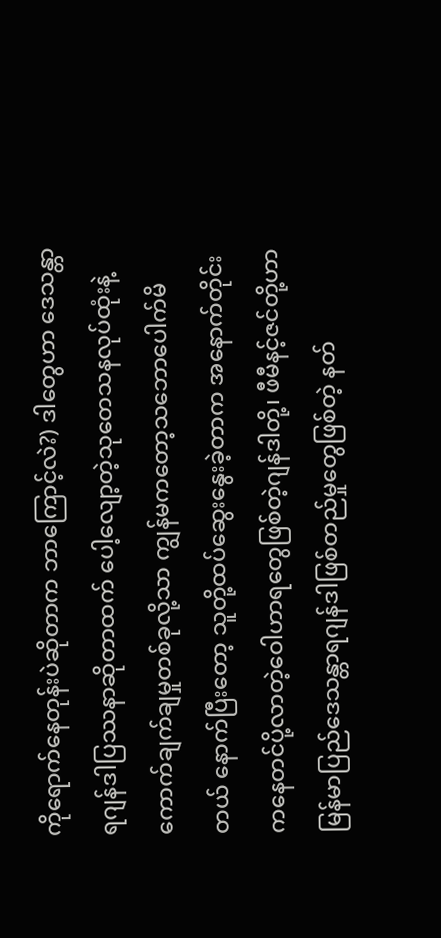ကိုရောက်နေတုန်းပဲဆိုတာက ဘာကြောင့်လဲ?) ဒါတွေဟာ ဒေသန္တာရဂျန်ဒါပြဿနာဆိုတာထက် ပေါ့လျော့တဲ့သုတေသနလုပ်ထုံးနဲ့ကောက်ချက်ချမှုတစ်ခုလို့သာ ကျွန်မကတော့သဘောပေါက်မိတယ် နောက်ပြီးတော့ သူတို့ထပ်ဆွေးနွေးခဲ့တာက အနောက်တိုင်းကနေတင်ပို့လာတဲ့ဝေါဟာရတွေဖြစ်တဲ့ဂျန်ဒါတို့၊ ဖီမီနင့်ဇင်တို့ဟာ မြန်မာပြည်ဒေသန္တာရဂျန်ဒါဖြစ်တည်မှုတွေဖြစ်တဲ့ နတ်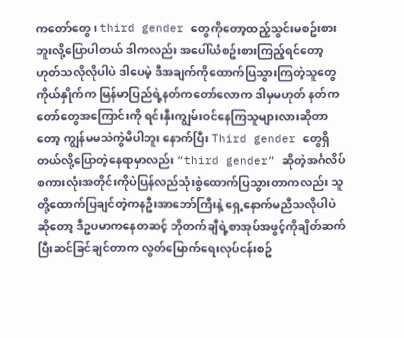ကတော်တွေ၊ third gender တွေကိုတော့ထည့်သွင်းမစဥ်းစားဘူးလို့ပြောပါတယ် ဒါကလည်း အပေါ်ယံစဥ်းစားကြည့်ရင်တော့ ဟုတ်သလိုလိုပါပဲ ဒါပေမဲ့ ဒီအချက်ကိုထောက်ပြသွားကြတဲ့သူတွေကိုယ်နှိုက်က မြန်မာပြည်ရဲ့နတ်ကတော်လောက ဒါမှမဟုတ် နတ်ကတော်တွေအကြောင်းကို ရင်းနှီးကျွမ်းဝင်နေကြသူများလားဆိုတာတော့ ကျွန်မမသဲကွဲမိပါဘူး နောက်ပြီး Third gender တွေရှိတယ်လို့ပြောတဲ့နေရာမှာလည်း “third gender” ဆိုတဲ့အင်္ဂလိပ်စကားလုံးအတိုင်းကိုပဲပြန်လည်သုံးစွဲထောက်ပြသွားတာကလည်း သူတို့ထောက်ပြချင်တဲ့ကနဦးအာဘော်ကြီးနဲ့ ရှေ့နောက်မညီသလိုပါပဲ
ဆိုတော့ ဒီဥပမာကနေတဆင့် ဘိုတက်ချီရဲ့စာအုပ်အဖွင့်ကိုချိတ်ဆက်ပြီးဆင်ခြင်ချင်တာက လွတ်မြောက်ရေးလုပ်ငန်းစဥ်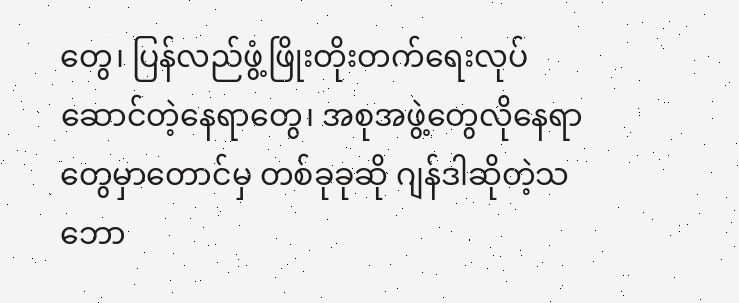တွေ၊ ပြန်လည်ဖွံ့ဖြိုးတိုးတက်ရေးလုပ်ဆောင်တဲ့နေရာတွေ၊ အစုအဖွဲ့တွေလိုနေရာတွေမှာတောင်မှ တစ်ခုခုဆို ဂျန်ဒါဆိုတဲ့သဘော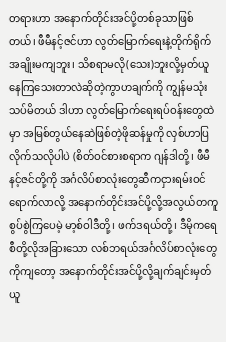တရားဟာ အနောက်တိုင်းအင်ပို့တစ်ခုသာဖြစ်တယ်၊ ဖီမီနင့်ဇင်ဟာ လွတ်မြောက်ရေးနဲ့တိုက်ရိုက်အချိုးမကျဘူး၊ သိစရာမလို(သေး)ဘူးလို့မှတ်ယူနေကြသေးတာလဲဆိုတဲ့ကွာဟချက်ကို ကျွန်မသုံးသပ်မိတယ် ဒါဟာ လွတ်မြောက်ရေးရပ်ဝန်းတွေထဲမှာ အမြစ်တွယ်နေဆဲဖြစ်တဲ့ဖိုဆန်မှုကို လှစ်ဟာပြလိုက်သလိုပါပဲ (စိတ်ဝင်စားစရာက ဂျန်ဒါတို့၊ ဖီမီနင့်ဇင်တို့ကို အင်္ဂလိပ်စာလုံးတွေဆီကငှားရမ်းဝင်ရောက်လာလို့ အနောက်တိုင်းအင်ပို့လို့အလွယ်တကူစွပ်စွဲကြပေမဲ့ မာ့စ်ဝါဒီတို့၊ ဖက်ဒရယ်တို့၊ ဒီမိုကရေစီတို့လိုအခြားသော လစ်ဘရယ်အင်္ဂလိပ်စာလုံးတွေကိုကျတော့ အနောက်တိုင်းအင်ပို့လို့ချက်ချင်းမှတ်ယူ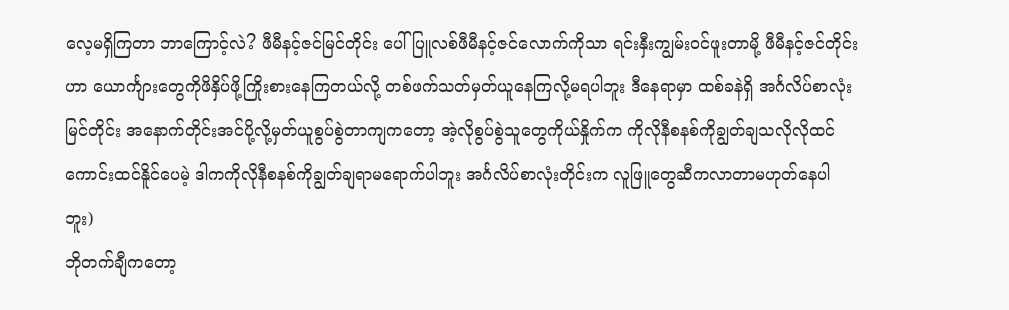လေ့မရှိကြတာ ဘာကြောင့်လဲ? ဖီမီနင့်ဇင်မြင်တိုင်း ပေါ်ပြူလစ်ဖီမီနင့်ဇင်လောက်ကိုသာ ရင်းနှီးကျွမ်းဝင်ဖူးတာမို့ ဖီမီနင့်ဇင်တိုင်းဟာ ယောင်္ကျားတွေကိုဖိနှိပ်ဖို့ကြိုးစားနေကြတယ်လို့ တစ်ဖက်သတ်မှတ်ယူနေကြလို့မရပါဘူး ဒီနေရာမှာ ထစ်ခနဲရှိ အင်္ဂလိပ်စာလုံးမြင်တိုင်း အနောက်တိုင်းအင်ပို့လို့မှတ်ယူစွပ်စွဲတာကျကတော့ အဲ့လိုစွပ်စွဲသူတွေကိုယ်နှိုက်က ကိုလိုနီစနစ်ကိုချွတ်ချသလိုလိုထင်ကောင်းထင်နိူင်ပေမဲ့ ဒါကကိုလိုနီစနစ်ကိုချွတ်ချရာမရောက်ပါဘူး အင်္ဂလိပ်စာလုံးတိုင်းက လူဖြူတွေဆီကလာတာမဟုတ်နေပါဘူး)
ဘိုတက်ချီကတော့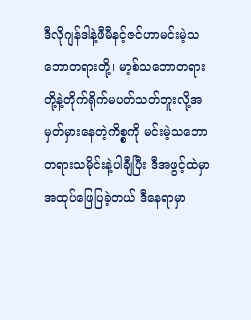ဒီလိုဂျန်ဒါနဲ့ဖီမီနင့်ဇင်ဟာမင်းမဲ့သဘောတရားတို့၊ မာ့စ်သဘောတရားတို့နဲ့တိုက်ရိုက်မပတ်သတ်ဘူးလို့အမှတ်မှားနေတဲ့ကိစ္စကို မင်းမဲ့သဘောတရားသမိုင်းနဲ့ပါချီပြီး ဒီအဖွင့်ထဲမှာ အထုပ်ဖြေပြခဲ့တယ် ဒီနေရာမှာ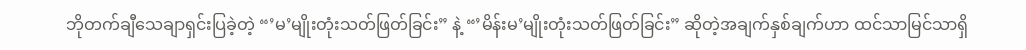ဘိုတက်ချီသေချာရှင်းပြခဲ့တဲ့ “’မ’မျိုးတုံးသတ်ဖြတ်ခြင်း” နဲ့ “’မိန်းမ’မျိုးတုံးသတ်ဖြတ်ခြင်း” ဆိုတဲ့အချက်နှစ်ချက်ဟာ ထင်သာမြင်သာရှိ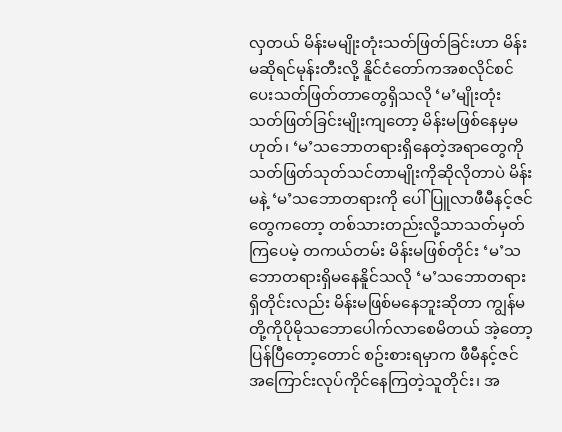လှတယ် မိန်းမမျိုးတုံးသတ်ဖြတ်ခြင်းဟာ မိန်းမဆိုရင်မုန်းတီးလို့ နိူင်ငံတော်ကအစလိုင်စင်ပေးသတ်ဖြတ်တာတွေရှိသလို ‘မ’မျိုးတုံးသတ်ဖြတ်ခြင်းမျိုးကျတော့ မိန်းမဖြစ်နေမှမဟုတ်၊ ‘မ’သဘောတရားရှိနေတဲ့အရာတွေကို သတ်ဖြတ်သုတ်သင်တာမျိုးကိုဆိုလိုတာပဲ မိန်းမနဲ့ ‘မ’သဘောတရားကို ပေါ်ပြူလာဖီမီနင့်ဇင်တွေကတော့ တစ်သားတည်းလို့သာသတ်မှတ်ကြပေမဲ့ တကယ်တမ်း မိန်းမဖြစ်တိုင်း ‘မ’သဘောတရားရှိမနေနိူင်သလို ‘မ’သဘောတရားရှိတိုင်းလည်း မိန်းမဖြစ်မနေဘူးဆိုတာ ကျွန်မတို့ကိုပိုမိုသဘောပေါက်လာစေမိတယ် အဲ့တော့ ပြန်ပြီတော့တောင် စဥ်းစားရမှာက ဖီမီနင့်ဇင်အကြောင်းလုပ်ကိုင်နေကြတဲ့သူတိုင်း၊ အ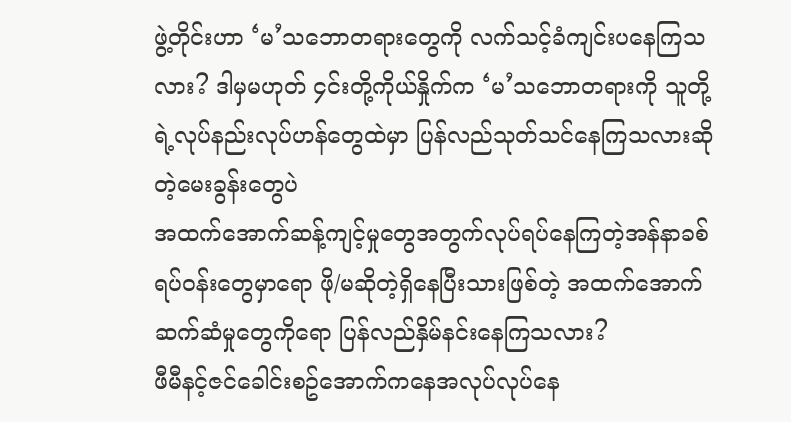ဖွဲ့တိုင်းဟာ ‘မ’သဘောတရားတွေကို လက်သင့်ခံကျင်းပနေကြသလား? ဒါမှမဟုတ် ၄င်းတို့ကိုယ်နှိုက်က ‘မ’သဘောတရားကို သူတို့ရဲ့လုပ်နည်းလုပ်ဟန်တွေထဲမှာ ပြန်လည်သုတ်သင်နေကြသလားဆိုတဲ့မေးခွန်းတွေပဲ
အထက်အောက်ဆန့်ကျင့်မှုတွေအတွက်လုပ်ရပ်နေကြတဲ့အန်နာခစ်ရပ်ဝန်းတွေမှာရော ဖို/မဆိုတဲ့ရှိနေပြီးသားဖြစ်တဲ့ အထက်အောက်ဆက်ဆံမှုတွေကိုရော ပြန်လည်နှိမ်နင်းနေကြသလား?
ဖီမီနင့်ဇင်ခေါင်းစဥ်အောက်ကနေအလုပ်လုပ်နေ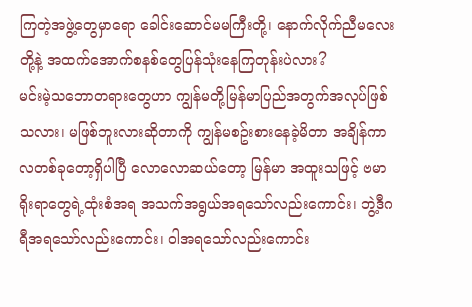ကြတဲ့အဖွဲ့တွေမှာရော ခေါင်းဆောင်မမကြီးတို့၊ နောက်လိုက်ညီမလေးတို့နဲ့ အထက်အောက်စနစ်တွေပြန်သုံးနေကြတုန်းပဲလား?
မင်းမဲ့သဘောတရားတွေဟာ ကျွန်မတို့မြန်မာပြည်အတွက်အလုပ်ဖြစ်သလား၊ မဖြစ်ဘူးလားဆိုတာကို ကျွန်မစဥ်းစားနေခဲ့မိတာ အချိန်ကာလတစ်ခုတော့ရှိပါပြီ လောလောဆယ်တော့ မြန်မာ အထူးသဖြင့် ဗမာရိုးရာတွေရဲ့ထုံးစံအရ အသက်အရွယ်အရသော်လည်းကောင်း၊ ဘွဲ့ဒီဂရီအရသော်လည်းကောင်း၊ ဝါအရသော်လည်းကောင်း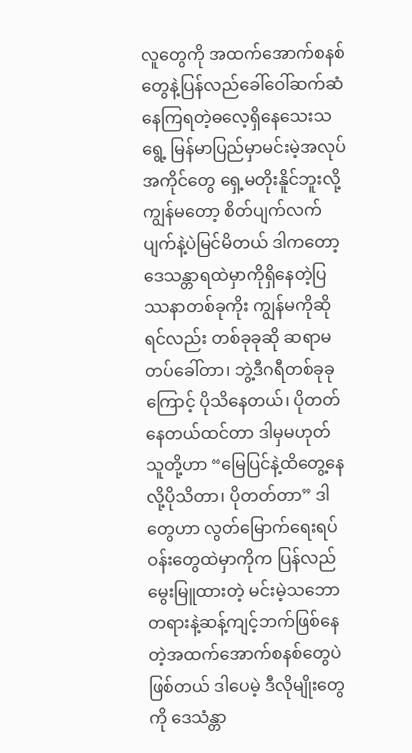လူတွေကို အထက်အောက်စနစ်တွေနဲ့ပြန်လည်ခေါ်ဝေါ်ဆက်ဆံနေကြရတဲ့ဓလေ့ရှိနေသေးသရွေ့ မြန်မာပြည်မှာမင်းမဲ့အလုပ်အကိုင်တွေ ရှေ့မတိုးနိူင်ဘူးလို့ကျွန်မတော့ စိတ်ပျက်လက်ပျက်နဲ့ပဲမြင်မိတယ် ဒါကတော့ ဒေသန္တာရထဲမှာကိုရှိနေတဲ့ပြဿနာတစ်ခုကိုး ကျွန်မကိုဆိုရင်လည်း တစ်ခုခုဆို ဆရာမတပ်ခေါ်တာ၊ ဘွဲ့ဒီဂရီတစ်ခုခုကြောင့် ပိုသိနေတယ်၊ ပိုတတ်နေတယ်ထင်တာ ဒါမှမဟုတ် သူတို့ဟာ “မြေပြင်နဲ့ထိတွေ့နေလို့ပိုသိတာ၊ ပိုတတ်တာ” ဒါတွေဟာ လွတ်မြောက်ရေးရပ်ဝန်းတွေထဲမှာကိုက ပြန်လည်မွေးမြူထားတဲ့ မင်းမဲ့သဘောတရားနဲ့ဆန့်ကျင့်ဘက်ဖြစ်နေတဲ့အထက်အောက်စနစ်တွေပဲဖြစ်တယ် ဒါပေမဲ့ ဒီလိုမျိုးတွေကို ဒေသံန္တာ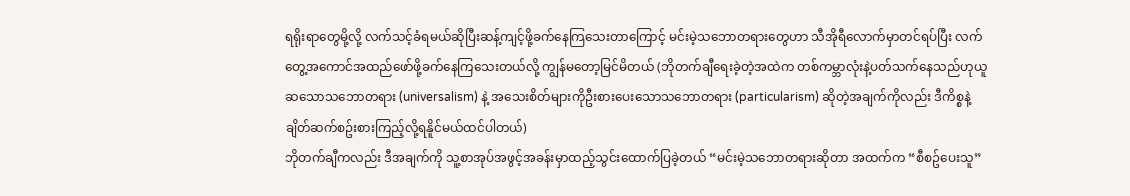ရရိုးရာတွေမို့လို့ လက်သင့်ခံရမယ်ဆိုပြီးဆန့်ကျင့်ဖို့ခက်နေကြသေးတာကြောင့် မင်းမဲ့သဘောတရားတွေဟာ သီအိုရီလောက်မှာတင်ရပ်ပြီး လက်တွေ့အကောင်အထည်ဖော်ဖို့ခက်နေကြသေးတယ်လို့ ကျွန်မတော့မြင်မိတယ် (ဘိုတက်ချီရေးခဲ့တဲ့အထဲက တစ်ကမ္ဘာလုံးနဲ့ပတ်သက်နေသည်ဟုယူဆသောသဘောတရား (universalism) နဲ့ အသေးစိတ်များကိုဦးစားပေးသောသဘောတရား (particularism) ဆိုတဲ့အချက်ကိုလည်း ဒီကိစ္စနဲ့ချိတ်ဆက်စဥ်းစားကြည့်လို့ရနိူင်မယ်ထင်ပါတယ်)
ဘိုတက်ချီကလည်း ဒီအချက်ကို သူ့စာအုပ်အဖွင့်အခန်းမှာထည့်သွင်းထောက်ပြခဲ့တယ် “မင်းမဲ့သဘောတရားဆိုတာ အထက်က “စီစဥ်ပေးသူ”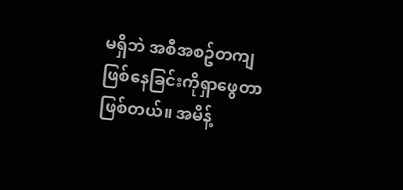မရှိဘဲ အစီအစဥ်တကျ ဖြစ်နေခြင်းကိုရှာဖွေတာဖြစ်တယ်။ အမိန့်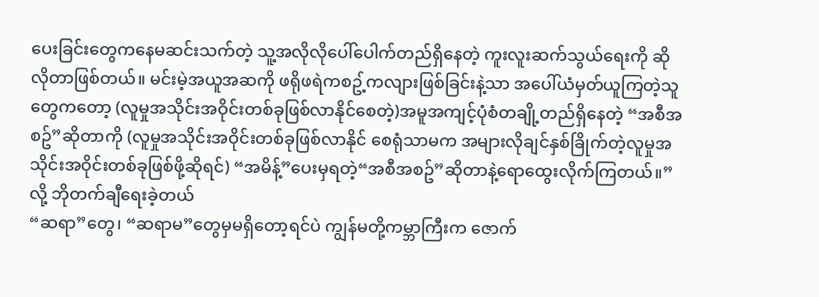ပေးခြင်းတွေကနေမဆင်းသက်တဲ့ သူ့အလိုလိုပေါ်ပေါက်တည်ရှိနေတဲ့ ကူးလူးဆက်သွယ်ရေးကို ဆိုလိုတာဖြစ်တယ်။ မင်းမဲ့အယူအဆကို ဖရိုဖရဲကစဥ့်ကလျားဖြစ်ခြင်းနဲ့သာ အပေါ်ယံမှတ်ယူကြတဲ့သူတွေကတော့ (လူမှုအသိုင်းအဝိုင်းတစ်ခုဖြစ်လာနိုင်စေတဲ့)အမူအကျင့်ပုံစံတချို့တည်ရှိနေတဲ့ “အစီအစဥ်”ဆိုတာကို (လူမှုအသိုင်းအဝိုင်းတစ်ခုဖြစ်လာနိုင် စေရုံသာမက အများလိုချင်နှစ်ခြိုက်တဲ့လူမှုအသိုင်းအဝိုင်းတစ်ခုဖြစ်ဖို့ဆိုရင်) “အမိန့်”ပေးမှရတဲ့“အစီအစဥ်”ဆိုတာနဲ့ရောထွေးလိုက်ကြတယ်။” လို့ ဘိုတက်ချီရေးခဲ့တယ်
“ဆရာ”တွေ၊ “ဆရာမ”တွေမှမရှိတော့ရင်ပဲ ကျွန်မတို့ကမ္ဘာကြီးက ဇောက်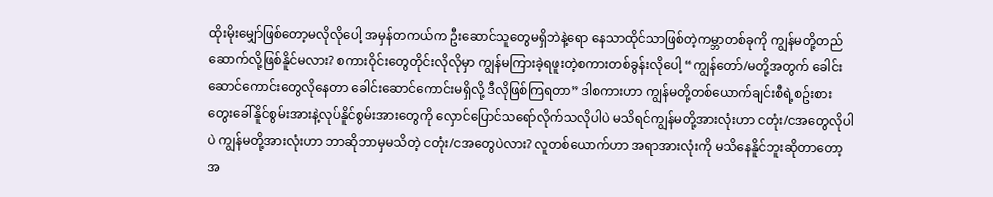ထိုးမိုးမျှော်ဖြစ်တော့မလိုလိုပေါ့ အမှန်တကယ်က ဦးဆောင်သူတွေမရှိဘဲနဲ့ရော နေသာထိုင်သာဖြစ်တဲ့ကမ္ဘာတစ်ခုကို ကျွန်မတို့တည်ဆောက်လို့ဖြစ်နိူင်မလား? စကားဝိုင်းတွေတိုင်းလိုလိုမှာ ကျွန်မကြားခဲ့ရဖူးတဲ့စကားတစ်ခွန်းလိုပေါ့ “ကျွန်တော်/မတို့အတွက် ခေါင်းဆောင်ကောင်းတွေလိုနေတာ ခေါင်းဆောင်ကောင်းမရှိလို့ ဒီလိုဖြစ်ကြရတာ” ဒါစကားဟာ ကျွန်မတို့တစ်ယောက်ချင်းစီရဲ့စဥ်းစားတွေးခေါ်နိူင်စွမ်းအားနဲ့လုပ်နိူင်စွမ်းအားတွေကို လှောင်ပြောင်သရော်လိုက်သလိုပါပဲ မသိရင်ကျွန်မတို့အားလုံးဟာ ငတုံး/ငအတွေလိုပါပဲ ကျွန်မတို့အားလုံးဟာ ဘာဆိုဘာမှမသိတဲ့ ငတုံး/ငအတွေပဲလား? လူတစ်ယောက်ဟာ အရာအားလုံးကို မသိနေနိူင်ဘူးဆိုတာတော့ အ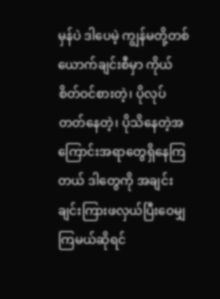မှန်ပဲ ဒါပေမဲ့ ကျွန်မတို့တစ်ယောက်ချင်းစီမှာ ကိုယ်စိတ်ဝင်စားတဲ့၊ ပိုလုပ်တတ်နေတဲ့၊ ပိုသိနေတဲ့အကြောင်းအရာတွေရှိနေကြတယ် ဒါတွေကို အချင်းချင်းကြားဖလှယ်ပြီးဝေမျှကြမယ်ဆိုရင်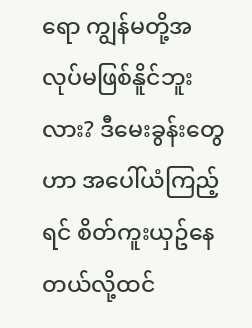ရော ကျွန်မတို့အလုပ်မဖြစ်နိူင်ဘူးလား? ဒီမေးခွန်းတွေဟာ အပေါ်ယံကြည့်ရင် စိတ်ကူးယှဥ်နေတယ်လို့ထင်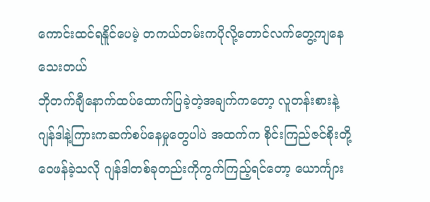ကောင်းထင်ရနိူင်ပေမဲ့ တကယ်တမ်းကပိုလို့တောင်လက်တွေ့ကျနေသေးတယ်
ဘိုတက်ချီနောက်ထပ်ထောက်ပြခဲ့တဲ့အချက်ကတော့ လူတန်းစားနဲ့ဂျန်ဒါနဲ့ကြားကဆက်စပ်နေမှုတွေပါပဲ အထက်က စိုင်းကြည်ဇင်စိုးတို့ဝေဖန်ခဲ့သလို ဂျန်ဒါတစ်ခုတည်းကိုကွက်ကြည့်ရင်တော့ ယောင်္ကျား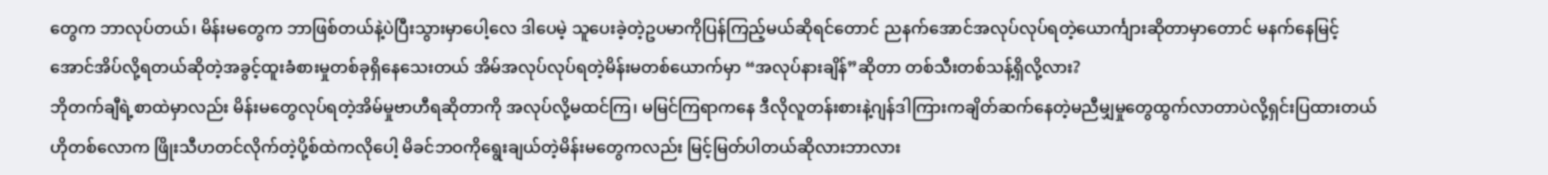တွေက ဘာလုပ်တယ်၊ မိန်းမတွေက ဘာဖြစ်တယ်နဲ့ပဲပြီးသွားမှာပေါ့လေ ဒါပေမဲ့ သူပေးခဲ့တဲ့ဥပမာကိုပြန်ကြည့်မယ်ဆိုရင်တောင် ညနက်အောင်အလုပ်လုပ်ရတဲ့ယောင်္ကျားဆိုတာမှာတောင် မနက်နေမြင့်အောင်အိပ်လို့ရတယ်ဆိုတဲ့အခွင့်ထူးခံစားမှုတစ်ခုရှိနေသေးတယ် အိမ်အလုပ်လုပ်ရတဲ့မိန်းမတစ်ယောက်မှာ “အလုပ်နားချိန်”ဆိုတာ တစ်သီးတစ်သန့်ရှိလို့လား?
ဘိုတက်ချီရဲ့စာထဲမှာလည်း မိန်းမတွေလုပ်ရတဲ့အိမ်မှုဗာဟီရဆိုတာကို အလုပ်လို့မထင်ကြ၊ မမြင်ကြရာကနေ ဒီလိုလူတန်းစားနဲ့ဂျန်ဒါကြားကချိတ်ဆက်နေတဲ့မညီမျှမှုတွေထွက်လာတာပဲလို့ရှင်းပြထားတယ် ဟိုတစ်လောက ဖြိုးသီဟတင်လိုက်တဲ့ပို့စ်ထဲကလိုပေါ့ မိခင်ဘဝကိုရွေးချယ်တဲ့မိန်းမတွေကလည်း မြင့်မြတ်ပါတယ်ဆိုလားဘာလား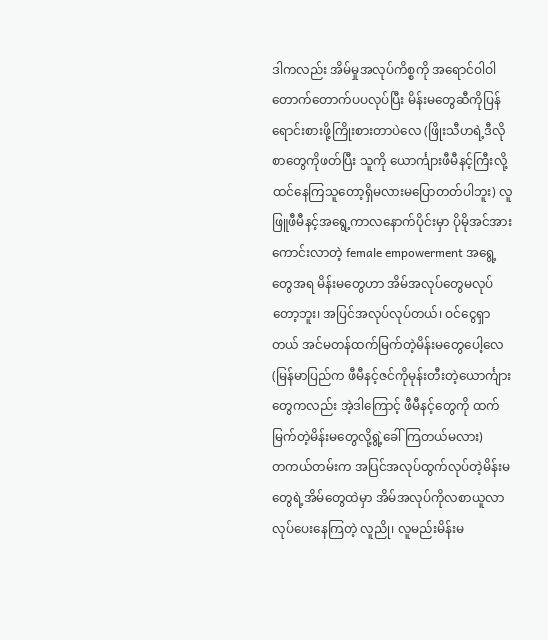ဒါကလည်း အိမ်မှုအလုပ်ကိစ္စကို အရောင်ဝါဝါတောက်တောက်ပပလုပ်ပြီး မိန်းမတွေဆီကိုပြန်ရောင်းစားဖို့ကြိုးစားတာပဲလေ (ဖြိုးသီဟရဲ့ဒီလိုစာတွေကိုဖတ်ပြီး သူကို ယောင်္ကျားဖီမီနင့်ကြီးလို့ထင်နေကြသူတော့ရှိမလားမပြောတတ်ပါဘူး) လူဖြူဖီမီနင့်အရွေ့ကာလနောက်ပိုင်းမှာ ပိုမိုအင်အားကောင်းလာတဲ့ female empowerment အရွေ့တွေအရ မိန်းမတွေဟာ အိမ်အလုပ်တွေမလုပ်တော့ဘူး၊ အပြင်အလုပ်လုပ်တယ်၊ ဝင်ငွေရှာတယ် အင်မတန်ထက်မြက်တဲ့မိန်းမတွေပေါ့လေ (မြန်မာပြည်က ဖီမီနင့်ဇင်ကိုမုန်းတီးတဲ့ယောင်္ကျားတွေကလည်း အဲ့ဒါကြောင့် ဖီမီနင့်တွေကို ထက်မြက်တဲ့မိန်းမတွေလို့ရွဲ့ခေါ်ကြတယ်မလား)
တကယ်တမ်းက အပြင်အလုပ်ထွက်လုပ်တဲ့မိန်းမတွေရဲ့အိမ်တွေထဲမှာ အိမ်အလုပ်ကိုလစာယူလာလုပ်ပေးနေကြတဲ့ လူညို၊ လူမည်းမိန်းမ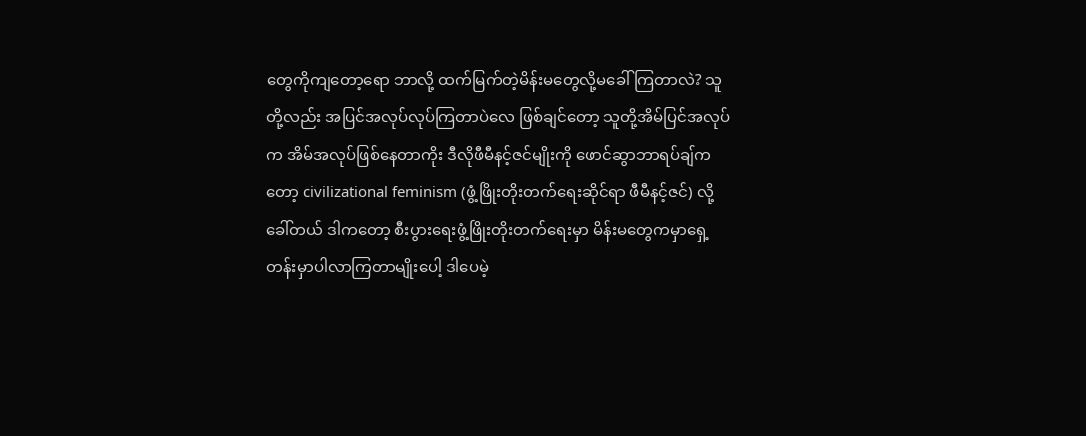တွေကိုကျတော့ရော ဘာလို့ ထက်မြက်တဲ့မိန်းမတွေလို့မခေါ်ကြတာလဲ? သူတို့လည်း အပြင်အလုပ်လုပ်ကြတာပဲလေ ဖြစ်ချင်တော့ သူတို့အိမ်ပြင်အလုပ်က အိမ်အလုပ်ဖြစ်နေတာကိုး ဒီလိုဖီမီနင့်ဇင်မျိုးကို ဖောင်ဆွာဘာရပ်ချ်ကတော့ civilizational feminism (ဖွံ့ဖြိုးတိုးတက်ရေးဆိုင်ရာ ဖီမီနင့်ဇင်) လို့ခေါ်တယ် ဒါကတော့ စီးပွားရေးဖွံ့ဖြိုးတိုးတက်ရေးမှာ မိန်းမတွေကမှာရှေ့တန်းမှာပါလာကြတာမျိုးပေါ့ ဒါပေမဲ့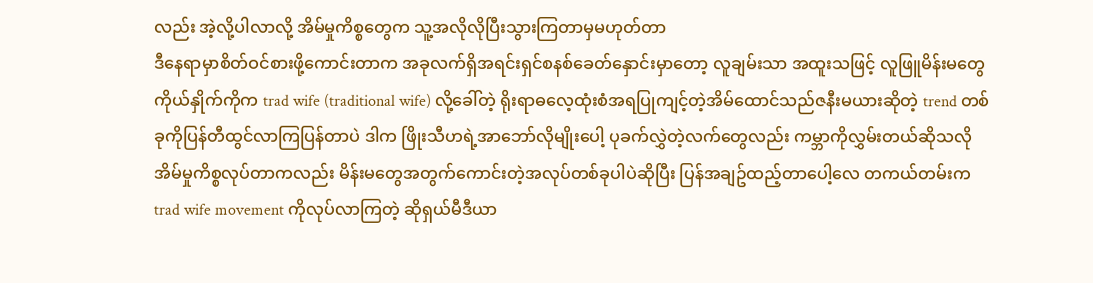လည်း အဲ့လို့ပါလာလို့ အိမ်မှုကိစ္စတွေက သူ့အလိုလိုပြီးသွားကြတာမှမဟုတ်တာ
ဒီနေရာမှာစိတ်ဝင်စားဖို့ကောင်းတာက အခုလက်ရှိအရင်းရှင်စနစ်ခေတ်နှောင်းမှာတော့ လူချမ်းသာ အထူးသဖြင့် လူဖြူမိန်းမတွေကိုယ်နှိုက်ကိုက trad wife (traditional wife) လို့ခေါ်တဲ့ ရိုးရာဓလေ့ထုံးစံအရပြုကျင့်တဲ့အိမ်ထောင်သည်ဇနီးမယားဆိုတဲ့ trend တစ်ခုကိုပြန်တီထွင်လာကြပြန်တာပဲ ဒါက ဖြိုးသီဟရဲ့အာဘော်လိုမျိုးပေါ့ ပုခက်လွှဲတဲ့လက်တွေလည်း ကမ္ဘာကိုလွှမ်းတယ်ဆိုသလို အိမ်မှုကိစ္စလုပ်တာကလည်း မိန်းမတွေအတွက်ကောင်းတဲ့အလုပ်တစ်ခုပါပဲဆိုပြီး ပြန်အချဥ်ထည့်တာပေါ့လေ တကယ်တမ်းက trad wife movement ကိုလုပ်လာကြတဲ့ ဆိုရှယ်မီဒီယာ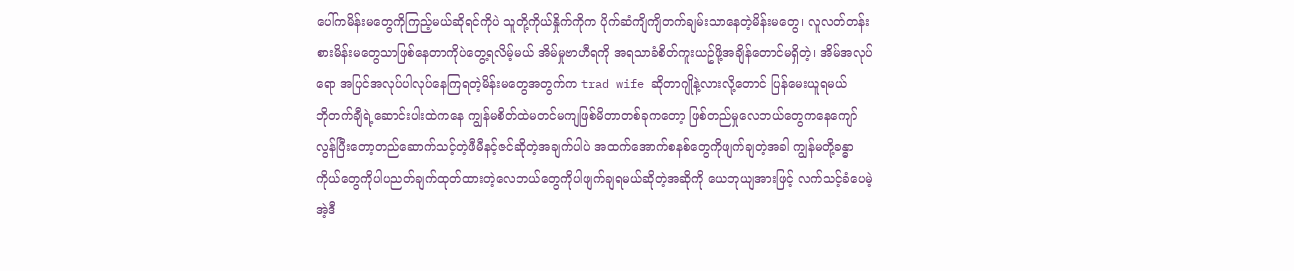ပေါ်ကမိန်းမတွေကိုကြည့်မယ်ဆိုရင်ကိုပဲ သူတို့ကိုယ်နှိုက်ကိုက ပိုက်ဆံကျိကျိတက်ချမ်းသာနေတဲ့မိန်းမတွေ၊ လူလတ်တန်းစားမိန်းမတွေသာဖြစ်နေတာကိုပဲတွေ့ရလိမ့်မယ် အိမ်မှုဗာဟီရကို အရသာခံစိတ်ကူးယဥ်ဖို့အချိန်တောင်မရှိတဲ့၊ အိမ်အလုပ်ရော အပြင်အလုပ်ပါလုပ်နေကြရတဲ့မိန်းမတွေအတွက်က trad wife ဆိုတာဂျိုနဲ့လားလို့တောင် ပြန်မေးယူရမယ်
ဘိုတက်ချီရဲ့ဆောင်းပါးထဲကနေ ကျွန်မစိတ်ထဲမတင်မကျဖြစ်မိတာတစ်ခုကတော့ ဖြစ်တည်မှုလေဘယ်တွေကနေကျော်လွန်ပြီးတော့တည်ဆောက်သင့်တဲ့ဖီမီနင့်ဇင်ဆိုတဲ့အချက်ပါပဲ အထက်အောက်စနစ်တွေကိုဖျက်ချတဲ့အခါ ကျွန်မတို့ခန္ဓာကိုယ်တွေကိုပါပညတ်ချက်ထုတ်ထားတဲ့လေဘယ်တွေကိုပါဖျက်ချရမယ်ဆိုတဲ့အဆိုကို ယေဘုယျအားဖြင့် လက်သင့်ခံပေမဲ့ အဲ့ဒီ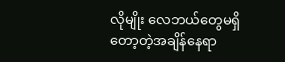လိုမျိုး လေဘယ်တွေမရှိတော့တဲ့အချိန်နေရာ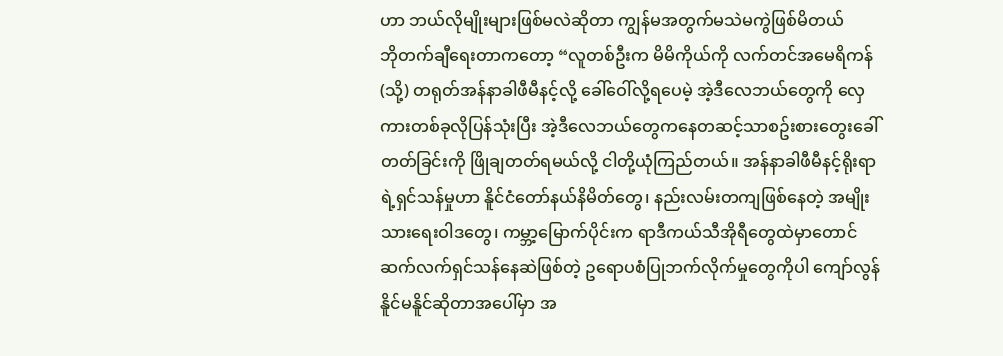ဟာ ဘယ်လိုမျိုးများဖြစ်မလဲဆိုတာ ကျွန်မအတွက်မသဲမကွဲဖြစ်မိတယ်
ဘိုတက်ချီရေးတာကတော့ “လူတစ်ဦးက မိမိကိုယ်ကို လက်တင်အမေရိကန် (သို့) တရုတ်အန်နာခါဖီမီနင့်လို့ ခေါ်ဝေါ်လို့ရပေမဲ့ အဲ့ဒီလေဘယ်တွေကို လှေကားတစ်ခုလိုပြန်သုံးပြီး အဲ့ဒီလေဘယ်တွေကနေတဆင့်သာစဥ်းစားတွေးခေါ်တတ်ခြင်းကို ဖြိုချတတ်ရမယ်လို့ ငါတို့ယုံကြည်တယ်။ အန်နာခါဖီမီနင့်ရိုးရာရဲ့ရှင်သန်မှုဟာ နိူင်ငံတော်နယ်နိမိတ်တွေ၊ နည်းလမ်းတကျဖြစ်နေတဲ့ အမျိုးသားရေးဝါဒတွေ၊ ကမ္ဘာ့မြောက်ပိုင်းက ရာဒီကယ်သီအိုရီတွေထဲမှာတောင် ဆက်လက်ရှင်သန်နေဆဲဖြစ်တဲ့ ဥရောပစံပြုဘက်လိုက်မှုတွေကိုပါ ကျော်လွန်နိူင်မနိူင်ဆိုတာအပေါ်မှာ အ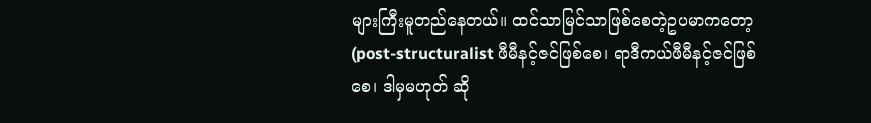များကြီးမူတည်နေတယ်။ ထင်သာမြင်သာဖြစ်စေတဲ့ဥပမာကတော့ (post-structuralist ဖီမီနင့်ဇင်ဖြစ်စေ၊ ရာဒီကယ်ဖီမီနင့်ဇင်ဖြစ်စေ၊ ဒါမှမဟုတ် ဆို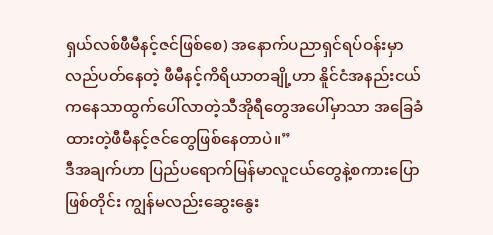ရှယ်လစ်ဖီမီနင့်ဇင်ဖြစ်စေ) အနောက်ပညာရှင်ရပ်ဝန်းမှာလည်ပတ်နေတဲ့ ဖီမီနင့်ကိရိယာတချို့ဟာ နိူင်ငံအနည်းငယ်ကနေသာထွက်ပေါ်လာတဲ့သီအိုရီတွေအပေါ်မှာသာ အခြေခံထားတဲ့ဖီမီနင့်ဇင်တွေဖြစ်နေတာပဲ။”
ဒီအချက်ဟာ ပြည်ပရောက်မြန်မာလူငယ်တွေနဲ့စကားပြောဖြစ်တိုင်း ကျွန်မလည်းဆွေးနွေး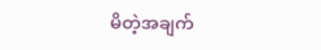မိတဲ့အချက်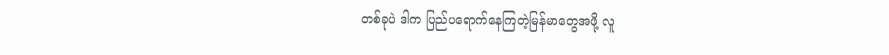တစ်ခုပဲ ဒါက ပြည်ပရောက်နေကြတဲ့မြန်မာတွေအဖို့ လူ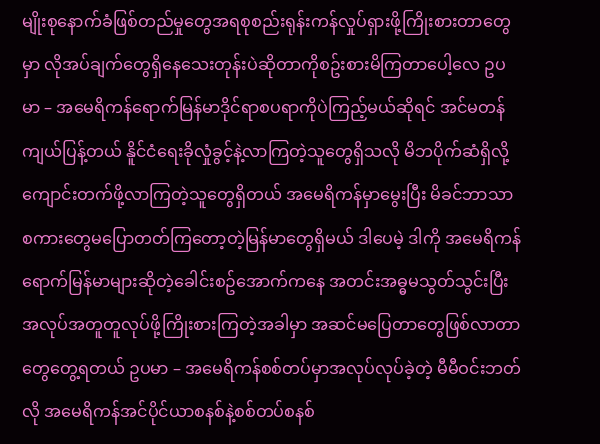မျိုးစုနောက်ခံဖြစ်တည်မှုတွေအရစုစည်းရုန်းကန်လှုပ်ရှားဖို့ကြိုးစားတာတွေမှာ လိုအပ်ချက်တွေရှိနေသေးတုန်းပဲဆိုတာကိုစဥ်းစားမိကြတာပေါ့လေ ဥပမာ – အမေရိကန်ရောက်မြန်မာဒိုင်ရာစပရာကိုပဲကြည့်မယ်ဆိုရင် အင်မတန်ကျယ်ပြန့်တယ် နိူင်ငံရေးခိုလှုံခွင့်နဲ့လာကြတဲ့သူတွေရှိသလို မိဘပိုက်ဆံရှိလို့ကျောင်းတက်ဖို့လာကြတဲ့သူတွေရှိတယ် အမေရိကန်မှာမွေးပြီး မိခင်ဘာသာစကားတွေမပြောတတ်ကြတော့တဲ့မြန်မာတွေရှိမယ် ဒါပေမဲ့ ဒါကို အမေရိကန်ရောက်မြန်မာများဆိုတဲ့ခေါင်းစဥ်အောက်ကနေ အတင်းအဓ္ဓမသွတ်သွင်းပြီး အလုပ်အတူတူလုပ်ဖို့ကြိုးစားကြတဲ့အခါမှာ အဆင်မပြေတာတွေဖြစ်လာတာတွေတွေ့ရတယ် ဥပမာ – အမေရိကန်စစ်တပ်မှာအလုပ်လုပ်ခဲ့တဲ့ မီမီဝင်းဘတ်လို အမေရိကန်အင်ပိုင်ယာစနစ်နဲ့စစ်တပ်စနစ်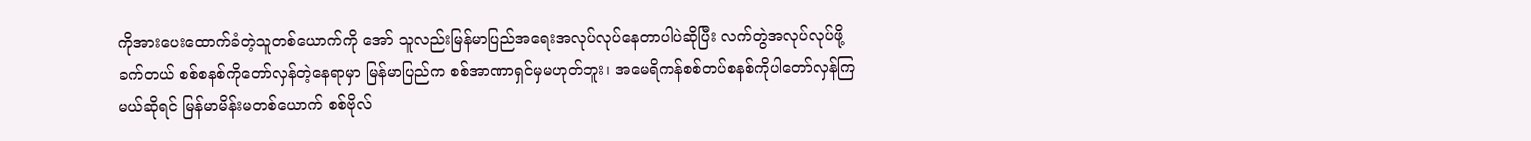ကိုအားပေးထောက်ခံတဲ့သူတစ်ယောက်ကို အော် သူလည်းမြန်မာပြည်အရေးအလုပ်လုပ်နေတာပါပဲဆိုပြီး လက်တွဲအလုပ်လုပ်ဖို့ခက်တယ် စစ်စနစ်ကိုတော်လှန်တဲ့နေရာမှာ မြန်မာပြည်က စစ်အာဏာရှင်မှမဟုတ်ဘူး၊ အမေရိကန်စစ်တပ်စနစ်ကိုပါတော်လှန်ကြမယ်ဆိုရင် မြန်မာမိန်းမတစ်ယောက် စစ်ဗိုလ်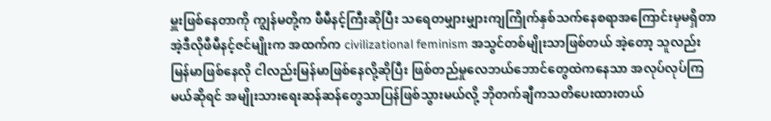မှူးဖြစ်နေတာကို ကျွန်မတို့က ဖီမီနင့်ကြီးဆိုပြီး သရေတမျှားမျှားကျကြိုက်နှစ်သက်နေစရာအကြောင်းမှမရှိတာ အဲ့ဒီလိုဖီမီနင့်ဇင်မျိုးက အထက်က civilizational feminism အသွင်တစ်မျိုးသာဖြစ်တယ် အဲ့တော့ သူလည်းမြန်မာဖြစ်နေလို ငါလည်းမြန်မာဖြစ်နေလို့ဆိုပြီး ဖြစ်တည်မှုလေဘယ်ဘောင်တွေထဲကနေသာ အလုပ်လုပ်ကြမယ်ဆိုရင် အမျိုးသားရေးဆန်ဆန်တွေသာပြန်ဖြစ်သွားမယ်လို့ ဘိုတက်ချီကသတိပေးထားတယ်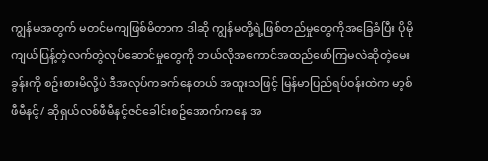ကျွန်မအတွက် မတင်မကျဖြစ်မိတာက ဒါဆို ကျွန်မတို့ရဲ့ဖြစ်တည်မှုတွေကိုအခြေခံပြီး ပိုမိုကျယ်ပြန့်တဲ့လက်တွဲလုပ်ဆောင်မှုတွေကို ဘယ်လိုအကောင်အထည်ဖော်ကြမလဲဆိုတဲ့မေးခွန်းကို စဥ်းစားမိလို့ပဲ ဒီအလုပ်ကခက်နေတယ် အထူးသဖြင့် မြန်မာပြည်ရပ်ဝန်းထဲက မာ့စ်ဖီမီနင့်/ ဆိုရှယ်လစ်ဖီမီနင့်ဇင်ခေါင်းစဥ်အောက်ကနေ အ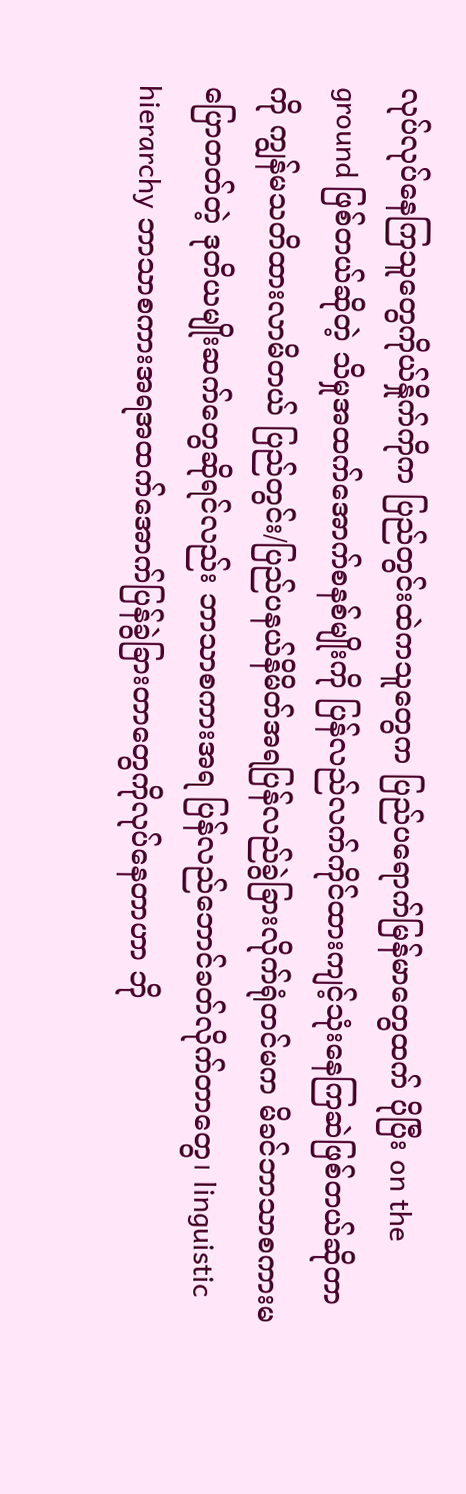လုပ်လုပ်နေကြသူတွေကိုယ်နှိုက်ကိုက ပြည်တွင်းထဲကသူတွေက ပြည်ပရောက်မြန်မာတွေထက် ပိုပြီး on the ground ဖြစ်တယ်ဆိုတဲ့ သိမှုအထက်အောက်စနစ်မျိုးကို ပြန်လည်လက်ကိုင်ထားကျင့်သုံးနေကြဆဲဖြစ်တယ်ဆိုတာကို ကျွန်မသတိထားလာမိတယ် ပြည်တွင်း/ပြည်ပနယ်နိမိတ်အရပြန်လည်ခွဲခြားလိုက်ရုံတင်မက မိခင်ဘာသာစကားမပြောတတ်တဲ့ ဒုတိယမျိုးဆက်တွေဆိုရင်လည်း ဘာသာစကားအရ ပြန်လည်ဘောင်ခတ်လိုက်တာတွေ၊ linguistic hierarchy ဘာသာစကားအရအထက်အောက်ပြန်ခွဲခြားတာတွေကိုလုပ်နေတာဟာ ဘို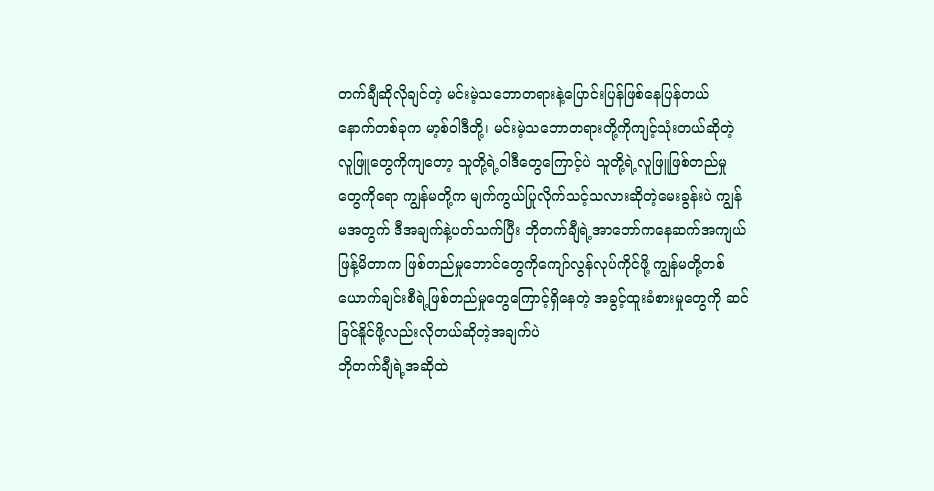တက်ချီဆိုလိုချင်တဲ့ မင်းမဲ့သဘောတရားနဲ့ပြောင်းပြန်ဖြစ်နေပြန်တယ် နောက်တစ်ခုက မာ့စ်ဝါဒီတို့၊ မင်းမဲ့သဘောတရားတို့ကိုကျင့်သုံးတယ်ဆိုတဲ့လူဖြူတွေကိုကျတော့ သူတို့ရဲ့ဝါဒီတွေကြောင့်ပဲ သူတို့ရဲ့လူဖြူဖြစ်တည်မှုတွေကိုရော ကျွန်မတို့က မျက်ကွယ်ပြုလိုက်သင့်သလားဆိုတဲ့မေးခွန်းပဲ ကျွန်မအတွက် ဒီအချက်နဲ့ပတ်သက်ပြီး ဘိုတက်ချီရဲ့အာဘော်ကနေဆက်အကျယ်ဖြန့်မိတာက ဖြစ်တည်မှုဘောင်တွေကိုကျော်လွန်လုပ်ကိုင်ဖို့ ကျွန်မတို့တစ်ယောက်ချင်းစီရဲ့ဖြစ်တည်မှုတွေကြောင့်ရှိနေတဲ့ အခွင့်ထူးခံစားမှုတွေကို ဆင်ခြင်နိူင်ဖို့လည်းလိုတယ်ဆိုတဲ့အချက်ပဲ
ဘိုတက်ချီရဲ့အဆိုထဲ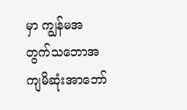မှာ ကျွန်မအတွက်သဘောအကျမိဆုံးအာဘော်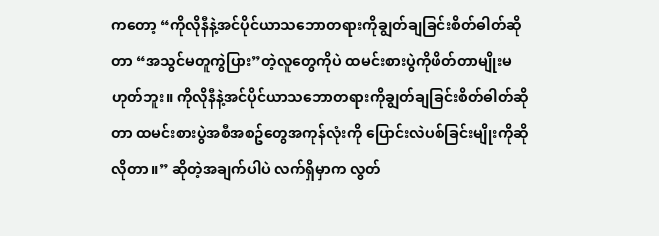ကတော့ “ကိုလိုနီနဲ့အင်ပိုင်ယာသဘောတရားကိုချွတ်ချခြင်းစိတ်ဓါတ်ဆိုတာ “အသွင်မတူကွဲပြား”တဲ့လူတွေကိုပဲ ထမင်းစားပွဲကိုဖိတ်တာမျိုးမဟုတ်ဘူး။ ကိုလိုနီနဲ့အင်ပိုင်ယာသဘောတရားကိုချွတ်ချခြင်းစိတ်ဓါတ်ဆိုတာ ထမင်းစားပွဲအစီအစဥ်တွေအကုန်လုံးကို ပြောင်းလဲပစ်ခြင်းမျိုးကိုဆိုလိုတာ။” ဆိုတဲ့အချက်ပါပဲ လက်ရှိမှာက လွတ်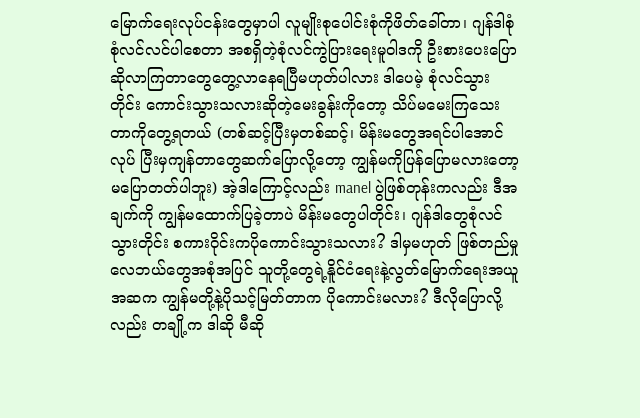မြောက်ရေးလုပ်ငန်းတွေမှာပါ လူမျိုးစုပေါင်းစုံကိုဖိတ်ခေါ်တာ၊ ဂျန်ဒါစုံစုံလင်လင်ပါစေတာ အစရှိတဲ့စုံလင်ကွဲပြားရေးမူဝါဒကို ဦးစားပေးပြောဆိုလာကြတာတွေတွေ့လာနေရပြီမဟုတ်ပါလား ဒါပေမဲ့ စုံလင်သွားတိုင်း ကောင်းသွားသလားဆိုတဲ့မေးခွန်းကိုတော့ သိပ်မမေးကြသေးတာကိုတွေ့ရတယ် (တစ်ဆင့်ပြီးမှတစ်ဆင့်၊ မိန်းမတွေအရင်ပါအောင်လုပ် ပြီးမှကျန်တာတွေဆက်ပြောလို့တော့ ကျွန်မကိုပြန်ပြောမလားတော့ မပြောတတ်ပါဘူး) အဲ့ဒါကြောင့်လည်း manel ပွဲဖြစ်တုန်းကလည်း ဒီအချက်ကို ကျွန်မထောက်ပြခဲ့တာပဲ မိန်းမတွေပါတိုင်း၊ ဂျန်ဒါတွေစုံလင်သွားတိုင်း စကားဝိုင်းကပိုကောင်းသွားသလား? ဒါမှမဟုတ် ဖြစ်တည်မှုလေဘယ်တွေအစုံအပြင် သူတို့တွေရဲ့နိူင်ငံရေးနဲ့လွတ်မြောက်ရေးအယူအဆက ကျွန်မတို့နဲ့ပိုသင့်မြတ်တာက ပိုကောင်းမလား? ဒီလိုပြောလို့လည်း တချို့က ဒါဆို မီဆို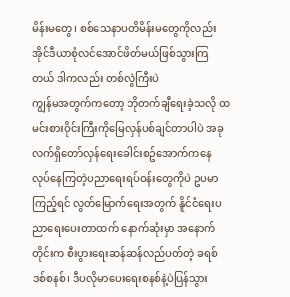မိန်းမတွေ၊ စစ်သေနာပတိမိန်းမတွေကိုလည်း အိုင်ဒီယာစုံလင်အောင်ဖိတ်မယ်ဖြစ်သွားကြတယ် ဒါကလည်း တစ်လွဲကြီးပဲ
ကျွန်မအတွက်ကတော့ ဘိုတက်ချီရေးခဲ့သလို ထမင်းစားဝိုင်းကြီးကိုမြေလှန်ပစ်ချင်တာပါပဲ အခုလက်ရှိတော်လှန်ရေးခေါင်းစဥ်အောက်ကနေ လုပ်နေကြတဲ့ပညာရေးရပ်ဝန်းတွေကိုပဲ ဥပမာကြည့်ရင် လွတ်မြောက်ရေးအတွက် နိူင်ငံရေးပညာရေးပေးတာထက် နောက်ဆုံးမှာ အနောက်တိုင်းက စီးပွားရေးဆန်ဆန်လည်ပတ်တဲ့ ခရစ်ဒစ်စနစ်၊ ဒီပလိုမာပေးရေးစနစ်နဲ့ပဲပြန်သွား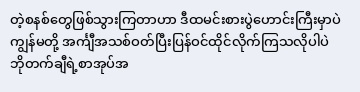တဲ့စနစ်တွေဖြစ်သွားကြတာဟာ ဒီထမင်းစားပွဲဟောင်းကြီးမှာပဲ ကျွန်မတို့ အင်္ကျီအသစ်ဝတ်ပြီးပြန်ဝင်ထိုင်လိုက်ကြသလိုပါပဲ
ဘိုတက်ချီရဲ့စာအုပ်အ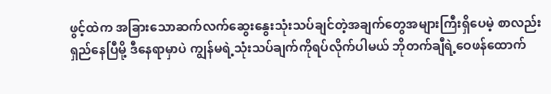ဖွင့်ထဲက အခြားသောဆက်လက်ဆွေးနွေးသုံးသပ်ချင်တဲ့အချက်တွေအများကြီးရှိပေမဲ့ စာလည်းရှည်နေပြီမို့ ဒီနေရာမှာပဲ ကျွန်မရဲ့သုံးသပ်ချက်ကိုရပ်လိုက်ပါမယ် ဘိုတက်ချီရဲ့ဝေဖန်ထောက်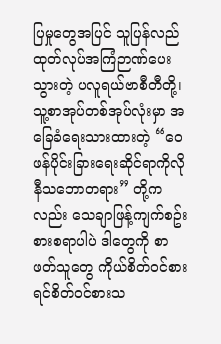ပြမှုတွေအပြင် သူပြန်လည်ထုတ်လုပ်အကြံဉာဏ်ပေးသွားတဲ့ ပလူရယ်ဗာစီတီတို့၊ သူ့စာအုပ်တစ်အုပ်လုံးမှာ အခြေခံရေးသားထားတဲ့ “ဝေဖန်ပိုင်းခြားရေးဆိုင်ရာကိုလိုနီသဘောတရား” တို့ကလည်း သေချာဖြန့်ကျက်စဥ်းစားစရာပါပဲ ဒါတွေကို စာဖတ်သူတွေ ကိုယ်စိတ်ဝင်စားရင်စိတ်ဝင်စားသ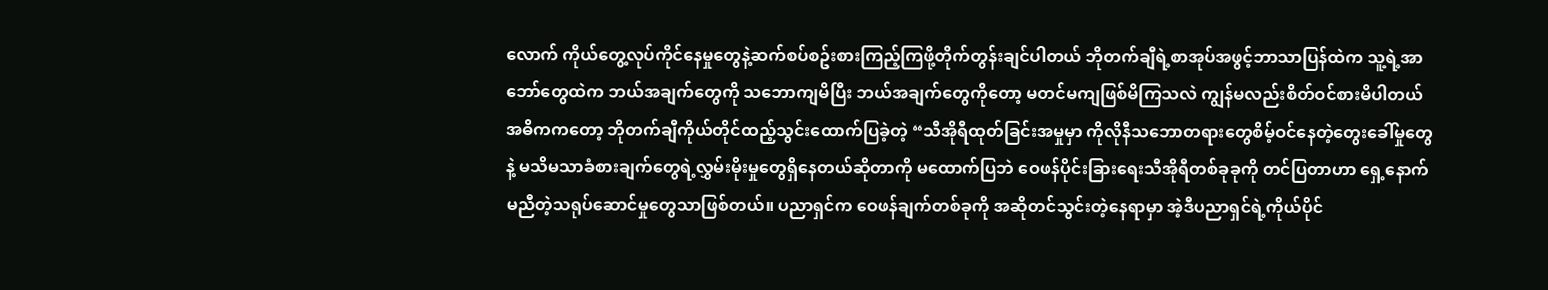လောက် ကိုယ်တွေ့လုပ်ကိုင်နေမှုတွေနဲ့ဆက်စပ်စဥ်းစားကြည့်ကြဖို့တိုက်တွန်းချင်ပါတယ် ဘိုတက်ချီရဲ့စာအုပ်အဖွင့်ဘာသာပြန်ထဲက သူ့ရဲ့အာဘော်တွေထဲက ဘယ်အချက်တွေကို သဘောကျမိပြီး ဘယ်အချက်တွေကိုတော့ မတင်မကျဖြစ်မိကြသလဲ ကျွန်မလည်းစိတ်ဝင်စားမိပါတယ် အဓိကကတော့ ဘိုတက်ချီကိုယ်တိုင်ထည့်သွင်းထောက်ပြခဲ့တဲ့ “သီအိုရီထုတ်ခြင်းအမှုမှာ ကိုလိုနီသဘောတရားတွေစိမ့်ဝင်နေတဲ့တွေးခေါ်မှုတွေနဲ့ မသိမသာခံစားချက်တွေရဲ့လွှမ်းမိုးမှုတွေရှိနေတယ်ဆိုတာကို မထောက်ပြဘဲ ဝေဖန်ပိုင်းခြားရေးသီအိုရီတစ်ခုခုကို တင်ပြတာဟာ ရှေ့နောက်မညီတဲ့သရုပ်ဆောင်မှုတွေသာဖြစ်တယ်။ ပညာရှင်က ဝေဖန်ချက်တစ်ခုကို အဆိုတင်သွင်းတဲ့နေရာမှာ အဲ့ဒီပညာရှင်ရဲ့ကိုယ်ပိုင်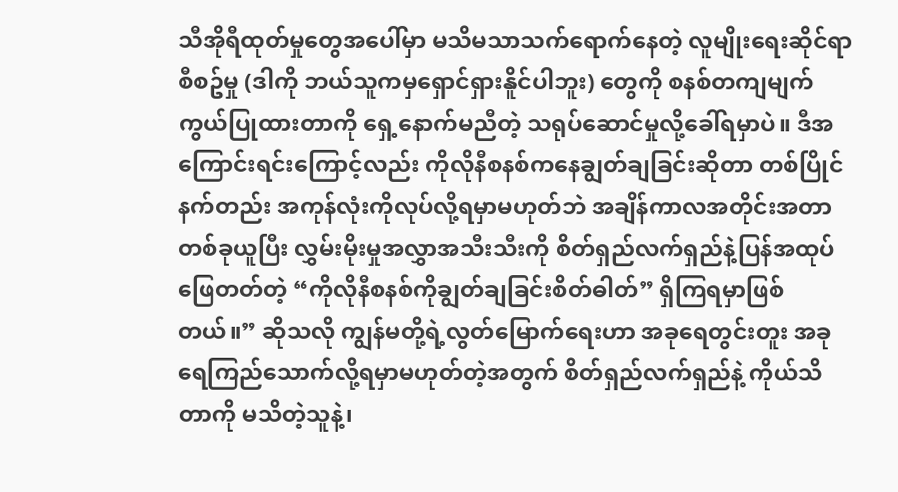သီအိုရီထုတ်မှုတွေအပေါ်မှာ မသိမသာသက်ရောက်နေတဲ့ လူမျိုးရေးဆိုင်ရာစီစဥ်မှု (ဒါကို ဘယ်သူကမှရှောင်ရှားနိူင်ပါဘူး) တွေကို စနစ်တကျမျက်ကွယ်ပြုထားတာကို ရှေ့နောက်မညီတဲ့ သရုပ်ဆောင်မှုလို့ခေါ်ရမှာပဲ။ ဒီအကြောင်းရင်းကြောင့်လည်း ကိုလိုနီစနစ်ကနေချွတ်ချခြင်းဆိုတာ တစ်ပြိုင်နက်တည်း အကုန်လုံးကိုလုပ်လို့ရမှာမဟုတ်ဘဲ အချိန်ကာလအတိုင်းအတာတစ်ခုယူပြီး လွှမ်းမိုးမှုအလွှာအသီးသီးကို စိတ်ရှည်လက်ရှည်နဲ့ပြန်အထုပ်ဖြေတတ်တဲ့ “ကိုလိုနီစနစ်ကိုချွတ်ချခြင်းစိတ်ဓါတ်” ရှိကြရမှာဖြစ်တယ်။” ဆိုသလို ကျွန်မတို့ရဲ့လွတ်မြောက်ရေးဟာ အခုရေတွင်းတူး အခုရေကြည်သောက်လို့ရမှာမဟုတ်တဲ့အတွက် စိတ်ရှည်လက်ရှည်နဲ့ ကိုယ်သိတာကို မသိတဲ့သူနဲ့၊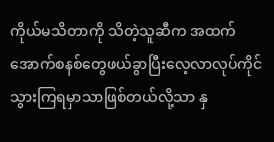ကိုယ်မသိတာကို သိတဲ့သူဆီက အထက်အောက်စနစ်တွေဖယ်ခွာပြီးလေ့လာလုပ်ကိုင်သွားကြရမှာသာဖြစ်တယ်လို့သာ နှ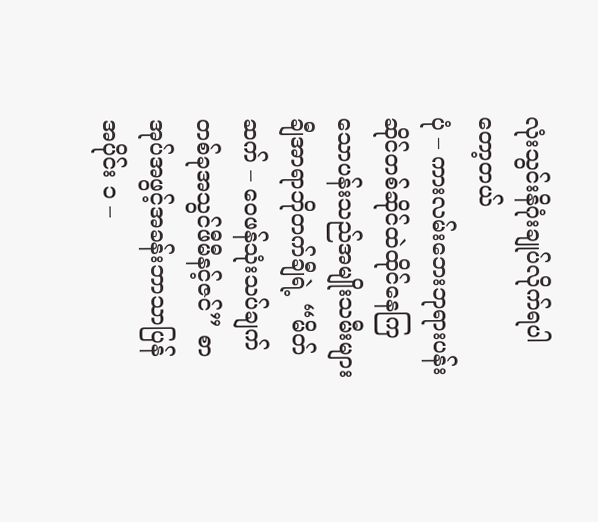လုံးသွင်းနိဂုံးချုပ်လိုက်ရပါတော့တယ်
ပုံ – ကားလမ်းဘေးဘုရားပန်းဆိုင်တစ်ဆိုင်ထဲထိုင်နေကြသောပန်းသည်အမျိုးသမီးများ
ချီအာရာဘိုတက်ချီရဲ့ “မိတ်ဆက် – ဝေဖန်သုံးသပ်ချက်တစ်ခုအသွင်ဖီမီနင့်ဇင်” စာအုပ်အဖွင့်အခန်းဘာသာပြန်
အပိုင်း ၁ –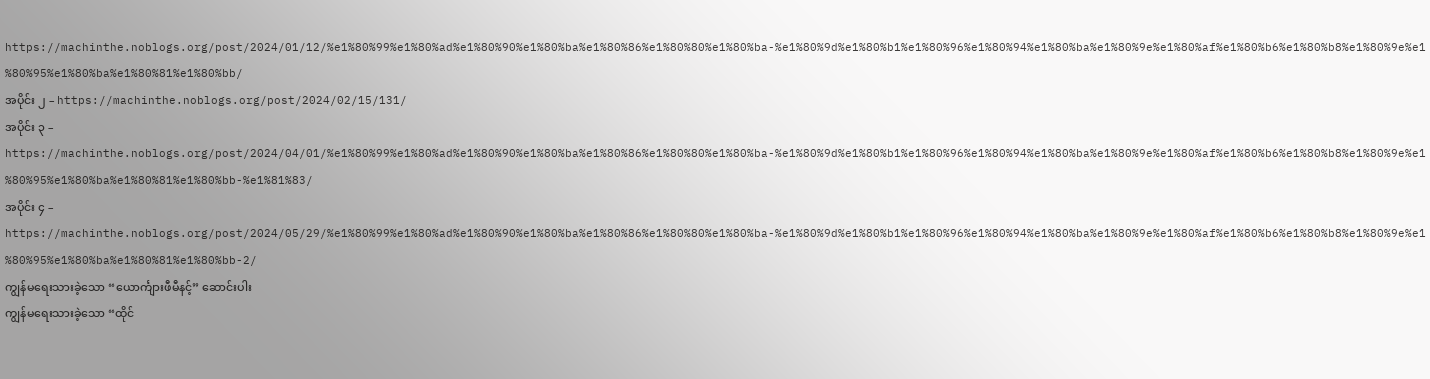https://machinthe.noblogs.org/post/2024/01/12/%e1%80%99%e1%80%ad%e1%80%90%e1%80%ba%e1%80%86%e1%80%80%e1%80%ba-%e1%80%9d%e1%80%b1%e1%80%96%e1%80%94%e1%80%ba%e1%80%9e%e1%80%af%e1%80%b6%e1%80%b8%e1%80%9e%e1%80%95%e1%80%ba%e1%80%81%e1%80%bb/
အပိုင်း ၂ – https://machinthe.noblogs.org/post/2024/02/15/131/
အပိုင်း ၃ – https://machinthe.noblogs.org/post/2024/04/01/%e1%80%99%e1%80%ad%e1%80%90%e1%80%ba%e1%80%86%e1%80%80%e1%80%ba-%e1%80%9d%e1%80%b1%e1%80%96%e1%80%94%e1%80%ba%e1%80%9e%e1%80%af%e1%80%b6%e1%80%b8%e1%80%9e%e1%80%95%e1%80%ba%e1%80%81%e1%80%bb-%e1%81%83/
အပိုင်း ၄ – https://machinthe.noblogs.org/post/2024/05/29/%e1%80%99%e1%80%ad%e1%80%90%e1%80%ba%e1%80%86%e1%80%80%e1%80%ba-%e1%80%9d%e1%80%b1%e1%80%96%e1%80%94%e1%80%ba%e1%80%9e%e1%80%af%e1%80%b6%e1%80%b8%e1%80%9e%e1%80%95%e1%80%ba%e1%80%81%e1%80%bb-2/
ကျွန်မရေးသားခဲ့သော “ယောင်္ကျားဖီမီနင့်” ဆောင်းပါး
ကျွန်မရေးသားခဲ့သော “ထိုင်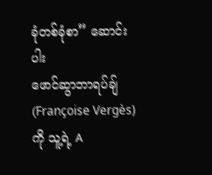ခုံတစ်ခုံစာ” ဆောင်းပါး
ဖောင်ဆွာဘာရပ်ချ် (Françoise Vergès) ကို သူ့ရဲ့ A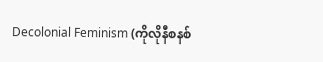Decolonial Feminism (ကိုလိုနီစနစ်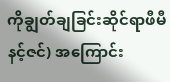ကိုချွတ်ချခြင်းဆိုင်ရာဖီမီနင့်ဇင်) အကြောင်း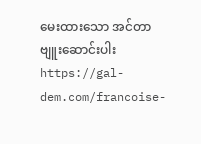မေးထားသော အင်တာဗျူးဆောင်းပါး
https://gal-dem.com/francoise-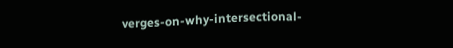verges-on-why-intersectional-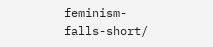feminism-falls-short/